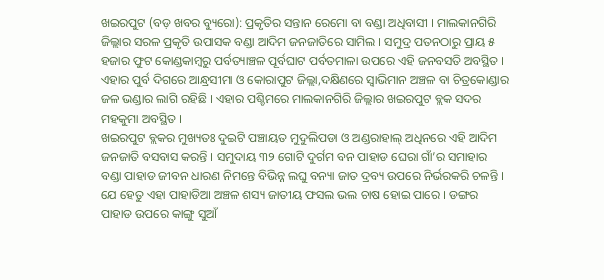ଖଇରପୁଟ (ବଡ଼ ଖବର ବ୍ୟୁରୋ): ପ୍ରକୃତିର ସନ୍ତାନ ରେମୋ ବା ବଣ୍ଡା ଅଧିବାସୀ । ମାଲକାନଗିରି ଜିଲ୍ଲାର ସରଳ ପ୍ରକୃତି ଉପାସକ ବଣ୍ଡା ଆଦିମ ଜନଜାତିରେ ସାମିଲ । ସମୁଦ୍ର ପତନଠାରୁ ପ୍ରାୟ ୫ ହଜାର ଫୁଟ କୋଣ୍ଡକାମ୍ୱରୁ ପର୍ବତ୍ୟାଞ୍ଚଳ ପୂର୍ବଘାଟ ପର୍ବତମାଳା ଉପରେ ଏହି ଜନବସତି ଅବସ୍ଥିତ । ଏହାର ପୁର୍ବ ଦିଗରେ ଆନ୍ଧ୍ରସୀମା ଓ କୋରାପୁଟ ଜିଲ୍ଲା,ଦକ୍ଷିଣରେ ସ୍ୱାଭିମାନ ଅଞ୍ଚଳ ବା ଚିତ୍ରକୋଣ୍ଡାର ଜଳ ଭଣ୍ଡାର ଲାଗି ରହିଛି । ଏହାର ପଶ୍ଚିମରେ ମାଲକାନଗିରି ଜିଲ୍ଲାର ଖଇରପୁଟ ବ୍ଲକ ସଦର ମହକୁମା ଅବସ୍ଥିତ ।
ଖଇରପୁଟ ବ୍ଲକର ମୁଖ୍ୟତଃ ଦୁଇଟି ପଞ୍ଚାୟତ ମୁଦୁଲିପଡା ଓ ଅଣ୍ଡରାହାଲ୍ ଅଧିନରେ ଏହି ଆଦିମ ଜନଜାତି ବସବାସ କରନ୍ତି । ସମୁଦାୟ ୩୨ ଗୋଟି ଦୁର୍ଗମ ବନ ପାହାଡ ଘେରା ଗାଁ’ର ସମାହାର ବଣ୍ଡା ପାହାଡ ଜୀବନ ଧାରଣ ନିମନ୍ତେ ବିଭିନ୍ନ ଲଘୁ ବନ୍ୟା ଜାତ ଦ୍ରବ୍ୟ ଉପରେ ନିର୍ଭରକରି ଚଳନ୍ତି । ଯେ ହେତୁ ଏହା ପାହାଡିଆ ଅଞ୍ଚଳ ଶସ୍ୟ ଜାତୀୟ ଫସଲ ଭଲ ଚାଷ ହୋଇ ପାରେ । ଡଙ୍ଗର ପାହାଡ ଉପରେ କାଙ୍ଗୁ ସୁଆଁ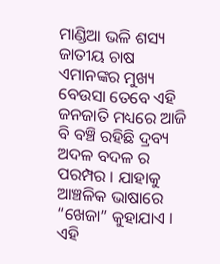ମାଣ୍ଡିଆ ଭଳି ଶସ୍ୟ ଜାତୀୟ ଚାଷ ଏମାନଙ୍କର ମୁଖ୍ୟ ବେଉସା ତେବେ ଏହି ଜନଜାତି ମଧ୍ୟରେ ଆଜି ବି ବଞ୍ଚି ରହିଛି ଦ୍ରବ୍ୟ ଅଦଳ ବଦଳ ର ପରମ୍ପର । ଯାହାକୁ ଆଞ୍ଚଳିକ ଭାଷାରେ “ଖେଜା” କୁହାଯାଏ । ଏହି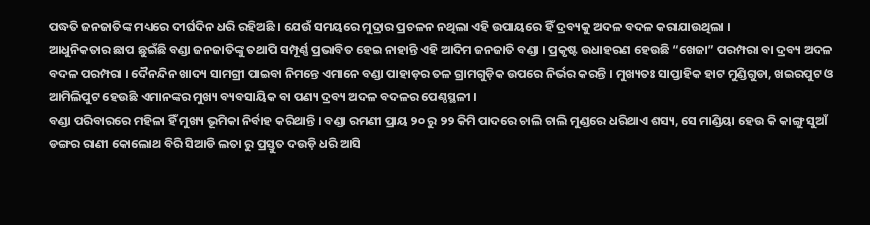ପଦ୍ଧତି ଜନଜାତିଙ୍କ ମଧ୍ୟରେ ଦୀର୍ଘଦିନ ଧରି ରହିଅଛି । ଯେଉଁ ସମୟରେ ମୁଦ୍ରାର ପ୍ରଚଳନ ନଥିଲା ଏହି ଉପାୟରେ ହିଁ ଦ୍ରବ୍ୟକୁ ଅଦଳ ବଦଳ କରାଯାଉଥିଲା ।
ଆଧୁନିକତାର ଛାପ ଛୁଇଁଛି ବଣ୍ଡା ଜନଜାତିଙ୍କୁ ତଥାପି ସମ୍ପୂର୍ଣ୍ଣ ପ୍ରଭାବିତ ହେଇ ନାହାନ୍ତି ଏହି ଆଦିମ ଜନଜାତି ବଣ୍ଡା । ପ୍ରକୃଷ୍ଟ ଉଧାହରଣ ହେଉଛି “ଖେଜା” ପରମ୍ପରା ବା ଦ୍ରବ୍ୟ ଅଦଳ ବଦଳ ପରମ୍ପରା । ଦୈନନ୍ଦିନ ଖାଦ୍ୟ ସାମଗ୍ରୀ ପାଇବା ନିମନ୍ତେ ଏମାନେ ବଣ୍ଡା ପାହାଡ଼ର ତଳ ଗ୍ରାମଗୁଡ଼ିକ ଉପରେ ନିର୍ଭର କରନ୍ତି । ମୁଖ୍ୟତଃ ସାପ୍ତାହିକ ହାଟ ମୁଣ୍ଡିଗୁଡା, ଖଇରପୁଟ ଓ ଆମିଲିପୁଟ ହେଉଛି ଏମାନଙ୍କର ମୁଖ୍ୟ ବ୍ୟବସାୟିକ ବା ପଣ୍ୟ ଦ୍ରବ୍ୟ ଅଦଳ ବଦଳର ପେଣ୍ଠସ୍ଥଳୀ ।
ବଣ୍ଡା ପରିବାରରେ ମହିଳା ହିଁ ମୁଖ୍ୟ ଭୂମିକା ନିର୍ବାହ କରିଥାନ୍ତି । ବଣ୍ଡା ରମଣୀ ପ୍ରାୟ ୨୦ ରୁ ୨୨ କିମି ପାଦରେ ଚାଲି ଚାଲି ମୁଣ୍ଡରେ ଧରିଥାଏ ଶସ୍ୟ, ସେ ମାଣ୍ଡିୟା ହେଉ କି କାଙ୍ଗୁ ସୁଆଁ ଡଙ୍ଗର ରାଣୀ କୋଲୋଥ ବିରି ସିଆଡି ଲତା ରୁ ପ୍ରସ୍ତୁତ ଦଉଡ଼ି ଧରି ଆସି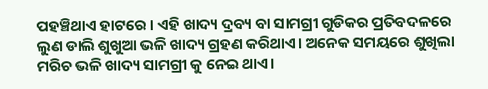ପହଞ୍ଚିଥାଏ ହାଟରେ । ଏହି ଖାଦ୍ୟ ଦ୍ରବ୍ୟ ବା ସାମଗ୍ରୀ ଗୁଡିକର ପ୍ରତିବଦଳରେ ଲୁଣ ଡାଲି ଶୁଖୁଆ ଭଳି ଖାଦ୍ୟ ଗ୍ରହଣ କରିଥାଏ। ଅନେକ ସମୟରେ ଶୁଖିଲା ମରିଚ ଭଳି ଖାଦ୍ୟ ସାମଗ୍ରୀ କୁ ନେଇ ଥାଏ।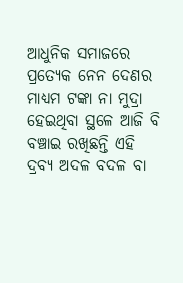ଆଧୁନିକ ସମାଜରେ ପ୍ରତ୍ୟେକ ନେନ ଦେଣର ମାଧ୍ୟମ ଟଙ୍କା ନା ମୁଦ୍ରା ହେଇଥିବା ସ୍ଥଳେ ଆଜି ବି ବଞ୍ଚାଇ ରଖିଛନ୍ତି ଏହି ଦ୍ରବ୍ୟ ଅଦଳ ବଦଳ ବା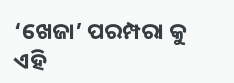‘ଖେଜା’ ପରମ୍ପରା କୁ ଏହି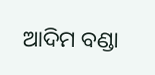ଆଦିମ ବଣ୍ଡା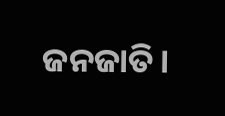ଜନଜାତି।